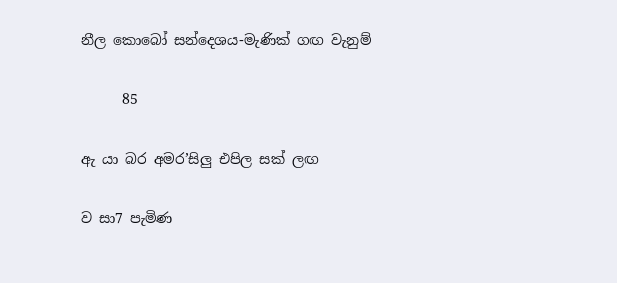නීල කොබෝ සන්දෙශය-මැණික් ගඟ වැනුම්

      85

ඇ යා බර අමර’සිලු එපිල සක් ලඟ

ව සා7 පැමිණ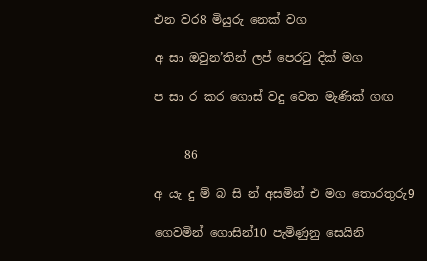එන ව‍ර8 මියුරු නෙක් වග

අ සා ඔවුන’තින් ලප් පෙරටු දික් මග

ප සා ර කර ගොස් වදු වෙත මැණික් ගඟ


     86

අ යැ දු ම් බ සි න් අසමින් එ මග තොරතුරු9

ගෙවමින් ගොසින්10 පැමිණුනු සෙයිනි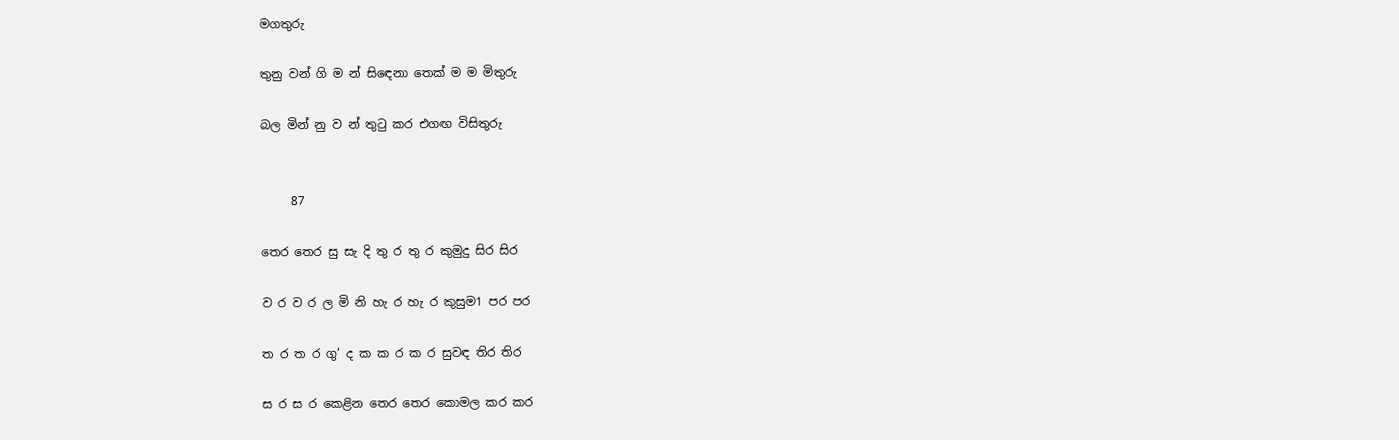මගතුරු

තුනු වන් ගි ම න් සි‍ඳෙනා තෙක් ම ම මිතුරු

බල මින් නු ව න් තුටු කර එගඟ විසිතුරු


     87

තෙර තෙර සු සැ දි තු ර තු ර කුමුදු සිර සිර

ව ර ව ර ල මි නි හැ ර හැ ර කුසුම1 පර පර

ත ර ත ර ගු’ ද ක ක ර ක ර සුවඳ තිර තිර

ස ර ස ර කෙළින තෙර තෙර කොමල කර කර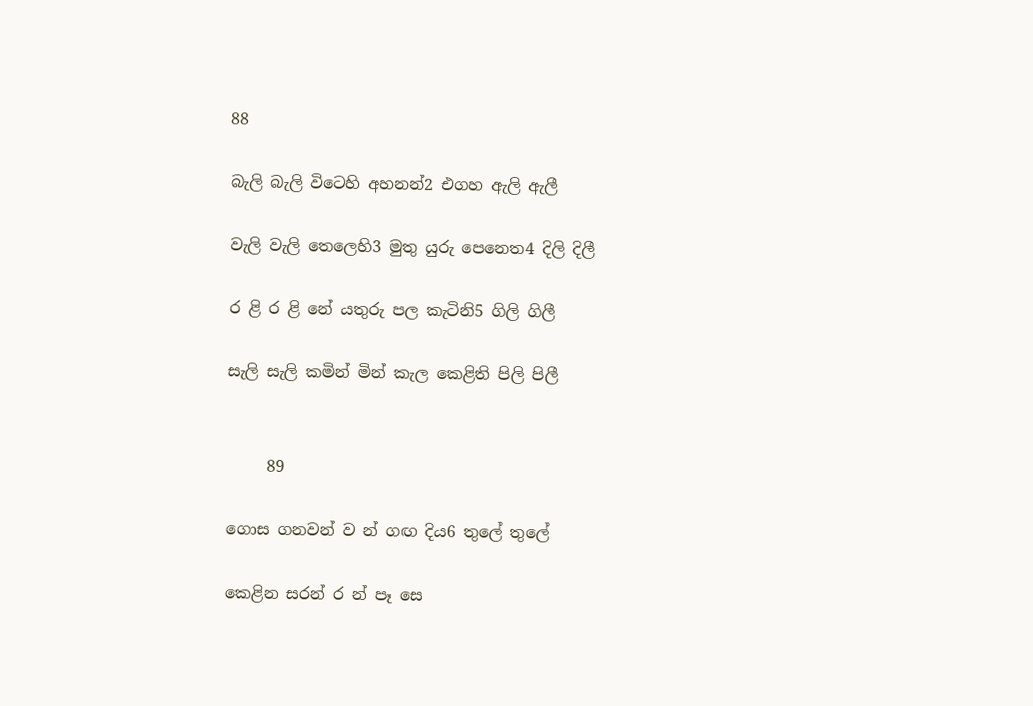88

බැලි බැලි විටෙහි අහනන්2 එගහ ඇලි ඇලී

වැලි වැලි තෙලෙහි3 මුතු යුරු පෙනෙත4 දිලි දිලී

ර ළි ර ළි නේ යතුරු පල කැටිනි5 ගිලි ගිලී

සැලි සැලි කමින් මින් කැල කෙළිති පිලි පිලී


     89

ගොස ගනවන් ව න් ගඟ දිය6 තුලේ තුලේ

කෙළින සරන් ර න් පෑ සෙ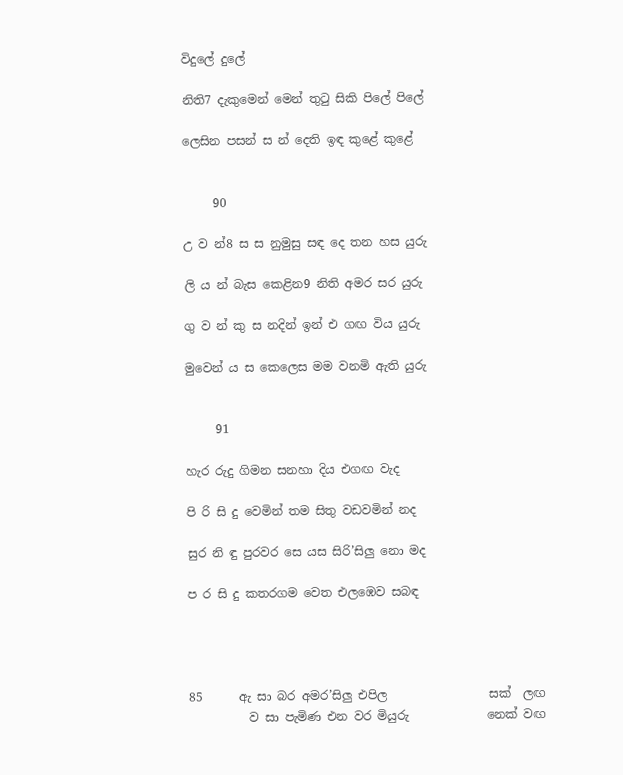විදුලේ දුලේ

නිති7 දැකුමෙන් මෙන් තුටු සිකි පිලේ පිලේ

ලෙසින පසන් ස න් දෙති ඉඳ කුළේ කුළේ


     90

උ ව න්8 ස ස නුමුසු සඳ දෙ තන හස යුරු

ලි ය න් බැස කෙළින9 නිති අමර සර යුරු

ගු ව න් කු ස නදින් ඉන් එ ගඟ විය යුරු

මුවෙන් ය ස කෙලෙස මම වනමි ඇති යුරු


     91

හැර රුදු ගිමන සනහා දිය එගඟ වැද

පි රි සි දු වෙමින් තම සිතු වඩවමින් නද

සුර නි ඳු පුරවර සෙ යස සිරි’සිලු නො මද

ප ර සි දු කතරගම වෙත එලඹෙව සබඳ




85      ඇ සා බර අමර’සිලු එපිල                 සක්  ලඟ
          ව සා පැමිණ එන වර මියුරු             නෙක් වඟ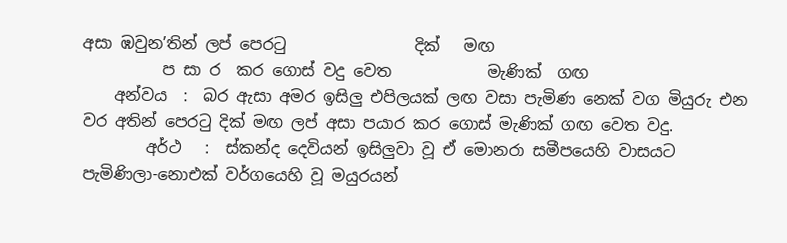අසා ඹවුන’තින් ලප් පෙරටු                දික්   මඟ
          ප සා ර  කර ගොස් වදු වෙත            මැණික්  ගඟ
    අන්වය  :  බර ඇසා අමර ඉසිලු එපිලයක් ලඟ වසා පැමිණ නෙක් වග මියුරු එන වර අතින් පෙරටු දික් මඟ ලප් අසා පයාර කර ගොස් මැණික් ගඟ වෙත වදු.
        අර්ථ   :  ස්කන්ද දෙවියන් ඉසිලුවා වූ ඒ මොනරා සමීපයෙහි වාසයට පැමිණිලා-නොඑක් වර්ගයෙහි වූ මයුරයන්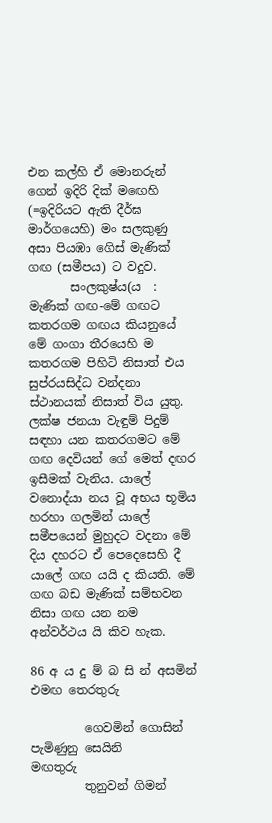එන කල්හි ඒ මොනරුන් ගෙන් ඉදිරි දික් ම‍ඟෙහි (=ඉදිරියට ඇති දීර්ඝ මාර්ගයෙහි) මං සලකුණු අසා පියඹා ගෙිස් මැණික් ගඟ (සමීපය) ට වදුව.
       සංලකුෂ්ය(ය  :   මැණික් ගඟ-මේ ගඟට කතරගම ගඟය කියනුයේ මේ ගංගා තීරයෙහි ම කතරගම පිහිටි නිසාත් එය සුප්රයසිද්ධ වන්දනා ස්ථානයක් නිසාත් විය යුතු. ලක්ෂ ජනයා වැඳුම් පිදුම් සඳහා යන කතරගමට මේ ගඟ දෙවියන් ගේ මෙත් දඟර ඉසීමක් වැනිය. යාලේ වනොද්යා නය වූ අභය භූමිය හරහා ගලමින් යාලේ සමීපයෙන් මුහුදට වදනා මේ දිය දහරට ඒ පෙදෙසෙහි දී යාලේ ගඟ යයි ද කියති. මේ ගඟ බඩ මැණික් සම්භවන නිසා ගඟ යන නම අන්වර්ථය යි කිව හැක.

86 අ ය දු ම් බ සි න් අසමින් එමඟ තෙරතුරු

         ගෙවමින් ගොසින්  පැමි‍ණුනු සෙයිනි                මඟතුරු
         තුනුවන් ගිමන්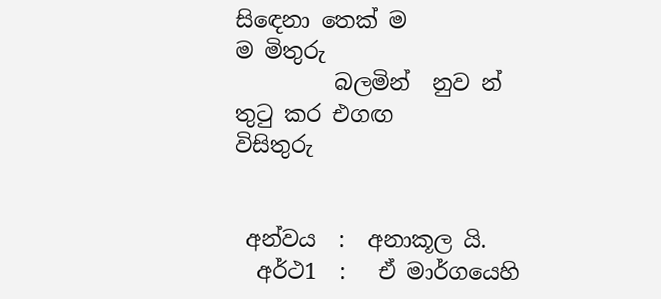සි‍ඳෙනා තෙක් ම                       ම මිතුරු
         බලමින්  නුව න් තුටු කර එගඟ                          විසිතුරු


 අන්වය  :  අනාකූල යි.
  අර්ථ1  :   ඒ මාර්ගයෙහි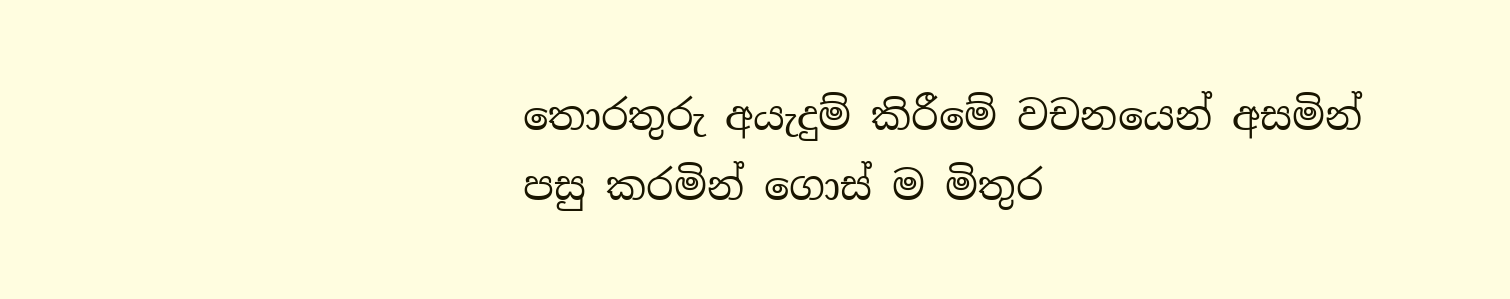තොරතුරු අයැදුම් කිරීමේ වචනයෙන් අසමින් පසු කරමින් ගොස් ම මිතුර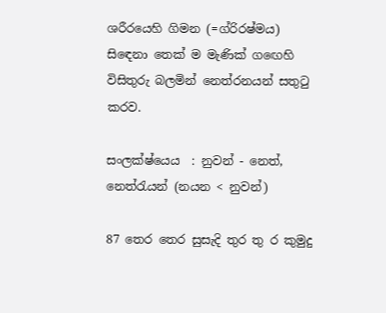ශරීරයෙහි ගිමන (=ග්රිරෂ්මය) සි‍ඳෙනා තෙක් ම මැණික් ග‍ඟෙහි විසිතුරු බලමින් නෙත්රනයන් සතුටු කරව.

සංලක්ෂ්යෙය  : නුවන් - නෙත්, නෙත්රැයන් (නයන < නුවන්)

87 තෙර තෙර සුසැදි තුර තු ර කුමුදු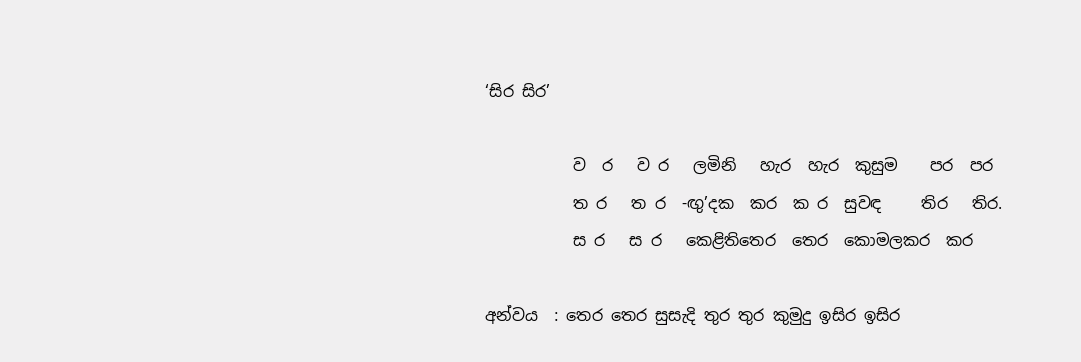‘සිර සිර’

           ව  ර   ව ර   ලමිනි   හැර  හැර  කුසුම    පර  පර
           ත ර   ත ර  -ඟු’දක  කර  ක ර  සුවඳ     තිර   තිර.
           ස ර   ස ර   කෙළිතිතෙර  තෙර  කොමලකර  කර

අන්වය  : තෙර තෙර සුසැදි තුර තුර කුමුදු ඉසිර ඉසිර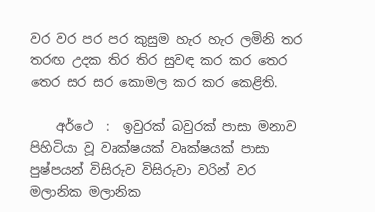වර වර පර පර කුසුම හැර හැර ලමිනි තර තරඟ උදක තිර තිර සුවඳ කර කර තෙර තෙර සර සර කොමල කර කර කෙළිති.

    අර්ථෙ  :  ඉවුරක් බවුරක් පාසා මනාව පිහිටියා වූ වෘක්ෂයක් වෘක්ෂයක් පාසා පුෂ්පයන් විසිරුව විසිරුවා වරින් වර මලානික මලානික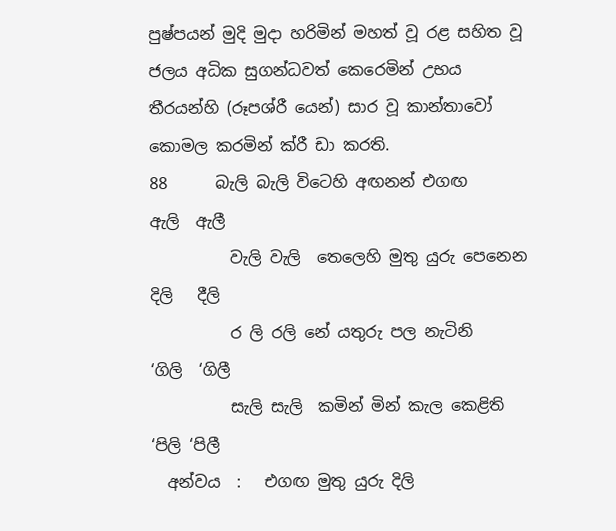පුෂ්පයන් මුදි මුදා හරිමින් මහත් වූ රළ සහිත වූ ජලය අධික සුගන්ධවත් කෙරෙමින් උභය තීරයන්හි (රූපශ්රී යෙන්) සාර වූ කාන්තාවෝ කොමල කරමින් ක්රී ඩා කරති.
88      බැලි බැලි විටෙහි අඟනන් එගඟ             ඇලි  ඇලී
          වැලි වැලි  තෙලෙහි මුතු යුරු පෙනෙන    දිලි   දීලි
          ර ලි රලි නේ යතුරු පල නැටිනි                ‘ගිලි  ‘ගිලී
          සැලි සැලි  කමින් මින් කැල කෙළිති          ‘පිලි ‘පිලී
  අන්වය  :   එගඟ මුතු යුරු දිලි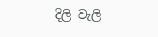දිලි වැලි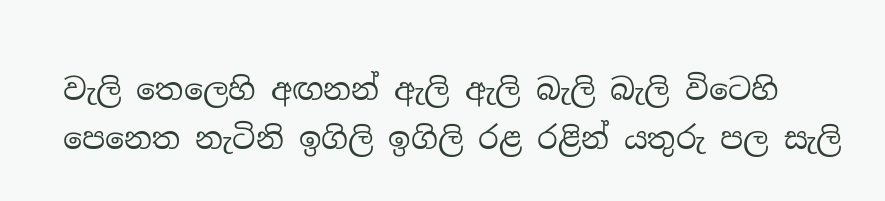වැලි තෙලෙහි අඟනන් ඇලි ඇලි බැලි බැලි විටෙහි පෙනෙත නැටිනි ඉගිලි ඉගිලි රළ රළින් යතුරු පල සැලි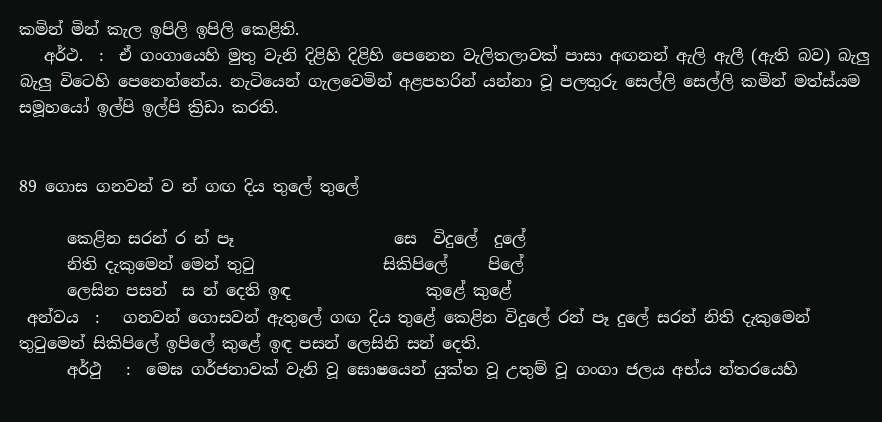කමින් මින් කැල ඉපිලි ඉපිලි කෙළිති.
   අර්ථ.  :  ඒ ගංගායෙහි මුතු වැනි දිළිහි දිළිහි පෙනෙන වැලිතලාවක් පාසා අඟනන් ඇලි ඇලී (ඇති බව) බැලු බැලු විටෙහි පෙනෙන්නේය. නැටියෙන් ගැලවෙමින් අළපහරින් යන්නා වූ පලතුරු සෙල්ලි සෙල්ලි කමින් මත්ස්යම සමූහයෝ ඉල්පි ඉල්පි ක්‍රිඩා කරති.


89 ගොස ගනවන් ව න් ගඟ දිය තුලේ තුලේ

      කෙළින සරන් ර න් පෑ                    සෙ  විදුලේ  දුලේ
      නිති දැකුමෙන් මෙන් තුටු                සිකිපිලේ     පිලේ
      ලෙසින පසන්  ස න් දෙති ඉඳ                 කුළේ කුළේ
 අන්වය  :   ගනවන් ගොසවන් ඇතුලේ ගඟ දිය තුළේ කෙළින විදුලේ රන් පෑ දුලේ සරන් නිති දැකුමෙන් තුටුමෙන් සිකිපිලේ ඉපිලේ කුළේ ඉඳ පසන් ලෙසිනි සන් දෙති.
      අර්ථු   :  මෙඝ ගර්ජනාවක් වැනි වූ ඝොෂයෙන් යුක්ත වූ උතුම් වූ ගංගා ජලය අභ්ය න්තරයෙහි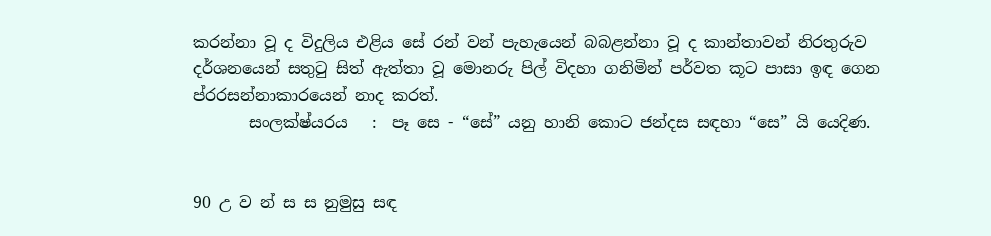කරන්නා වූ ද විදුලිය එළිය සේ රන් වන් පැහැයෙන් බබළන්නා වූ ද කාන්තාවන් නිරතුරුව දර්ශනයෙන් සතුටු සිත් ඇත්තා වූ මොනරු පිල් විදහා ගනිමින් පර්වත කූට පාසා ඉඳ ගෙන ප්රරසන්නාකාරයෙන් නාද කරත්.
       සංලක්ෂ්යරය   :  පෑ සෙ - “සේ” යනු හානි කොට ජන්දස සඳහා “සෙ” යි යෙදිණ.


90 උ ව න් ස ස නුමුසු සඳ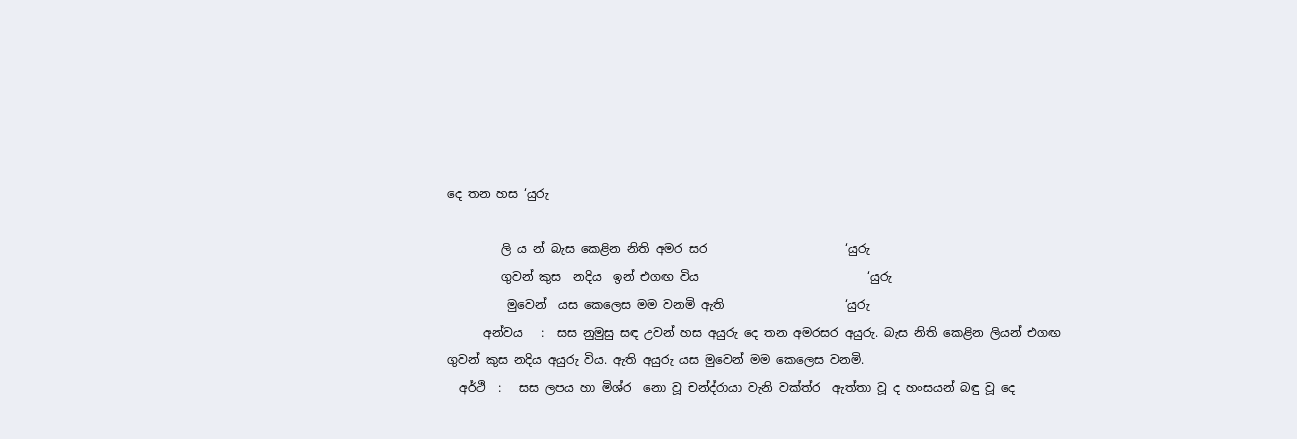දෙ තන හස ‘යුරු

         ලි ය න් බැස කෙළින නිති අමර සර                       ‘යුරු
         ගුවන් කුස  නදිය  ඉන් එගඟ විය                            ‘යුරු
          මුවෙන්  යස කෙලෙස මම වනමි ඇති                    ‘යුරු
      අන්වය   :  සස නුමුසු සඳ උවන් හස අයුරු දෙ තන අමරසර අයුරු. බැස නිති කෙළින ලියන් එගඟ ගුවන් කුස නදිය අයුරු විය. ඇති අයුරු යස මුවෙන් මම කෙලෙස වනමි.
  අර්ථි  :   සස ලපය හා මිශ්ර  නො වූ චන්ද්රායා වැනි වක්ත්ර  ඇත්තා වූ ද හංසයන් බඳු වූ දෙ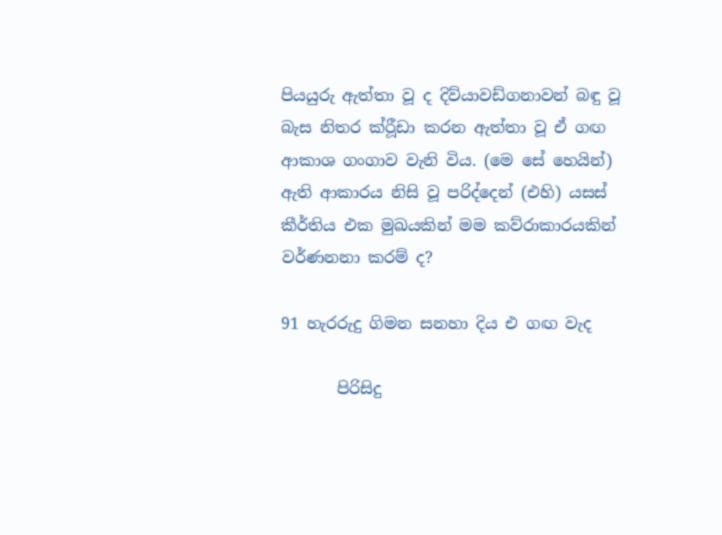පියයුරු ඇත්තා වූ ද දිව්යාවඩ්ගනාවන් බඳු වූ බැස නිතර ක්රීූඩා කරන ඇත්තා වූ ඒ ගඟ ආකාශ ගංගාව වැනි විය. (මෙ සේ හෙයින්) ඇති ආකාරය නිසි වූ පරිද්දෙන් (එහි) යසස් කීර්තිය එක මුඛයකින් මම කව්රාකාරයකින් වර්ණනනා කරම් ද?

91 හැරරුදු ගිමන සනහා දිය එ ගඟ වැද

       පිරිසිදු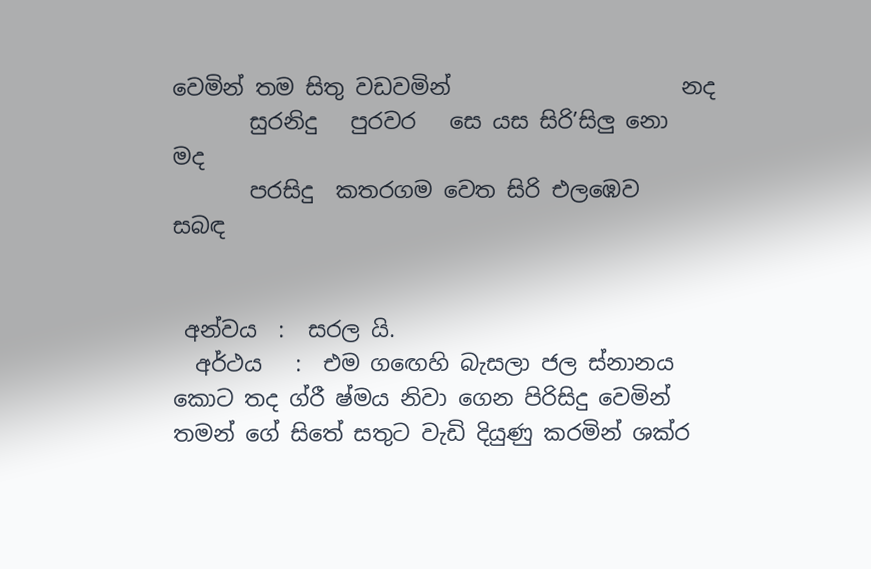වෙමින් තම සිතු වඩවමින්                     නද
       සුරනිදු   පුරවර   සෙ යස සිරි’සිලු නො               මද
       පරසිදු  කතරගම වෙත සිරි එලඹෙව                 සබඳ


 අන්වය  :  සරල යි.
  අර්ථය   :  එම ගඟෙහි බැසලා ජල ස්නානය කොට තද ග්රී ෂ්මය නිවා ගෙන පිරිසිදු වෙමින් තමන් ගේ සිතේ සතුට වැඩි දියුණු කරමින් ශක්ර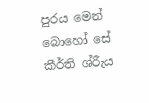පුරය මෙන් බොහෝ සේ කීර්ති ශ්රීැය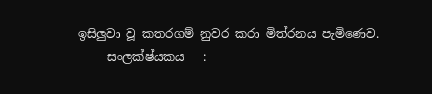ඉසිලුවා වූ කතරගම් නුවර කරා මිත්රනය පැමිණෙව.
     සංලක්ෂ්යකය   :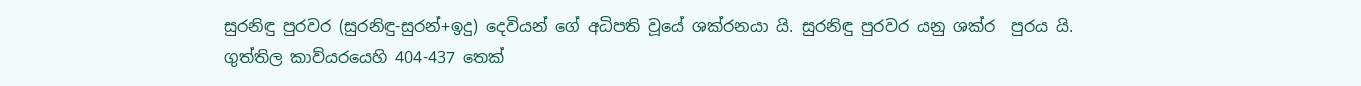සුරනිඳු පුරවර (සුරනිඳු-සුරන්+ඉදු) දෙවියන් ගේ අධිපති වූයේ ශක්රනයා යි. සුරනිඳු පුරවර යනු ශක්ර  පුරය යි. ගුත්තිල කාව්යරයෙහි 404-437 තෙක්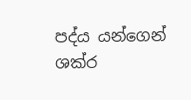පද්ය යන්ගෙන් ශක්ර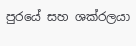පුරයේ සහ ශක්රලයා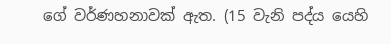ගේ වර්ණහනාවක් ඇත. (15 වැනි පද්ය යෙහි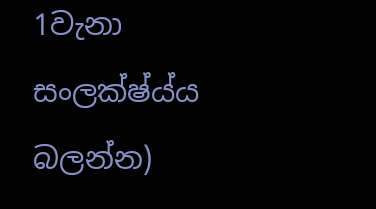1වැනා සංලක්ෂ්ය්ය බලන්න)